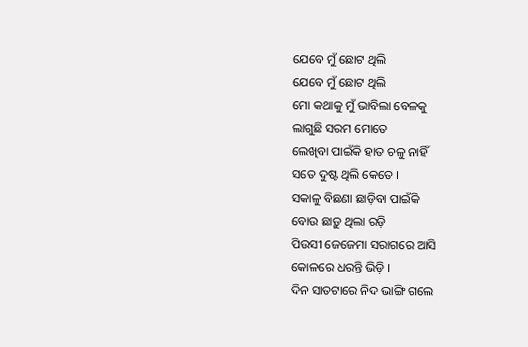ଯେବେ ମୁଁ ଛୋଟ ଥିଲି
ଯେବେ ମୁଁ ଛୋଟ ଥିଲି
ମୋ କଥାକୁ ମୁଁ ଭାବିଲା ବେଳକୁ
ଲାଗୁଛି ସରମ ମୋତେ
ଲେଖିବା ପାଇଁକି ହାତ ଚଳୁ ନାହିଁ
ସତେ ଦୁଷ୍ଟ ଥିଲି କେତେ ।
ସକାଳୁ ବିଛଣା ଛାଡ଼ିବା ପାଇଁକି
ବୋଉ ଛାଡ଼ୁ ଥିଲା ରଡ଼ି
ପିଉସୀ ଜେଜେମା ସରାଗରେ ଆସି
କୋଳରେ ଧରନ୍ତି ଭିଡ଼ି ।
ଦିନ ସାତଟାରେ ନିଦ ଭାଙ୍ଗି ଗଲେ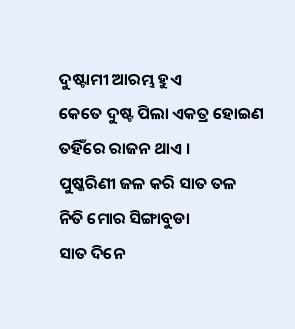ଦୁଷ୍ଟାମୀ ଆରମ୍ଭ ହୁଏ
କେତେ ଦୁଷ୍ଟ ପିଲା ଏକତ୍ର ହୋଇଣ
ତହିଁରେ ରାଜନ ଥାଏ ।
ପୁଷ୍କରିଣୀ ଜଳ କରି ସାତ ତଳ
ନିତି ମୋର ସିଙ୍ଗାବୁଡା
ସାତ ଦିନେ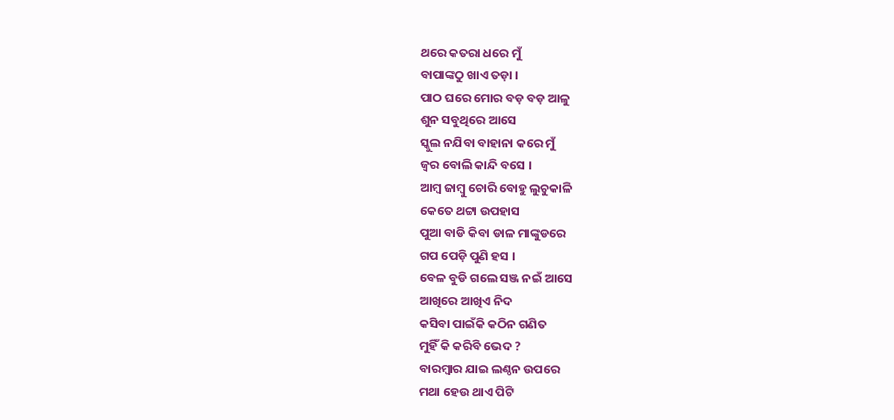ଥରେ କତରା ଧରେ ମୁଁ
ବାପାଙ୍କଠୁ ଖାଏ ତଡ଼ା ।
ପାଠ ଘରେ ମୋର ବଡ଼ ବଡ଼ ଆଳୁ
ଶୁନ ସବୁଥିରେ ଆସେ
ସ୍କୁଲ ନଯିବା ବାହାନା କରେ ମୁଁ
ଜ୍ୱର ବୋଲି କାନ୍ଦି ବସେ ।
ଆମ୍ବ ଜାମ୍ବୁ ଚୋରି ବୋହୁ ଲୁଚୁକାଳି
କେତେ ଥଟ୍ଟା ଉପହାସ
ପୁଆ ବାଡି କିବା ଡାଳ ମାଙ୍କୁଡରେ
ଗପ ପେଡ଼ି ପୁଣି ହସ ।
ବେଳ ବୁଡି ଗଲେ ସଞ୍ଜ ନଇଁ ଆସେ
ଆଖିରେ ଆଖିଏ ନିଦ
କସିବା ପାଇଁକି କଠିନ ଗଣିତ
ମୁହିଁ କି କରିବି ଭେଦ ?
ବାରମ୍ବାର ଯାଇ ଲଣ୍ଠନ ଉପରେ
ମଥା ହେଉ ଥାଏ ପିଟି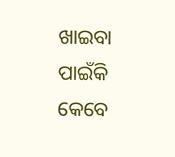ଖାଇବା ପାଇଁକି କେବେ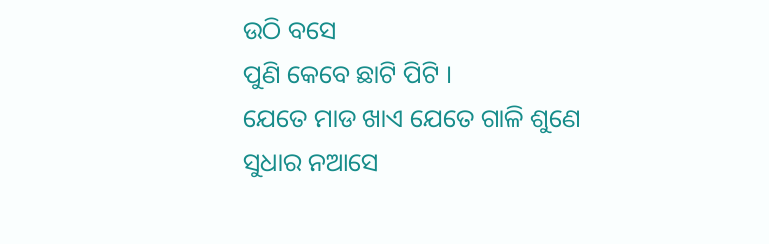ଉଠି ବସେ
ପୁଣି କେବେ ଛାଟି ପିଟି ।
ଯେତେ ମାଡ ଖାଏ ଯେତେ ଗାଳି ଶୁଣେ
ସୁଧାର ନଆସେ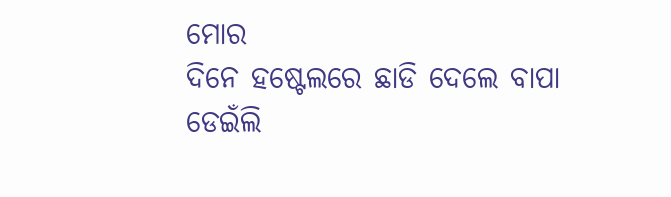ମୋର
ଦିନେ ହଷ୍ଟେଲରେ ଛାଡି ଦେଲେ ବାପା
ଡେଇଁଲି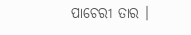ପାଚେରୀ ତାର ।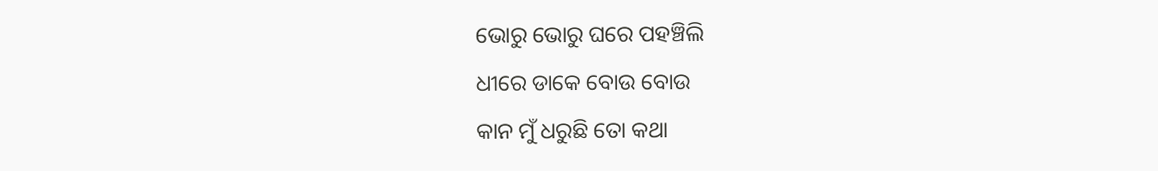ଭୋରୁ ଭୋରୁ ଘରେ ପହଞ୍ଚିଲି
ଧୀରେ ଡାକେ ବୋଉ ବୋଉ
କାନ ମୁଁ ଧରୁଛି ତୋ କଥା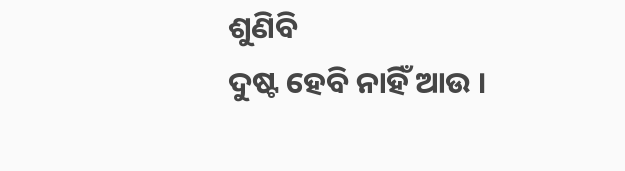ଶୁଣିବି
ଦୁଷ୍ଟ ହେବି ନାହିଁ ଆଉ ।